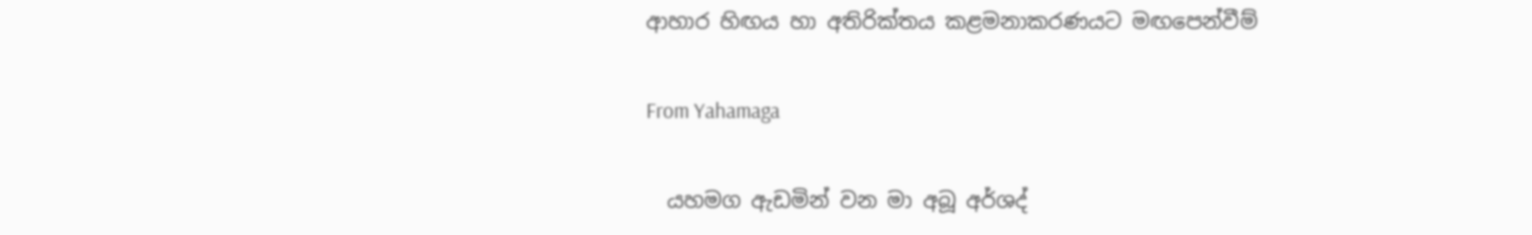ආහාර හිඟය හා අතිරික්තය කළමනාකරණයට මඟපෙන්වීම්

From Yahamaga

  යහමග ඇඩමින් වන මා අබූ අර්ශද්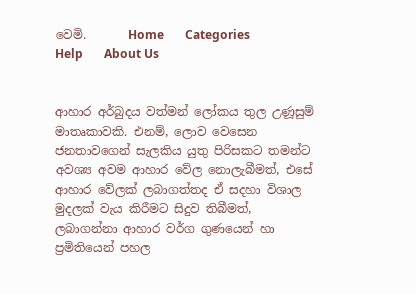වෙමි.       Home       Categories       Help       About Us


ආහාර අර්බුදය වත්මන් ලෝකය තුල උණූසුම් මාතෘකාවකි. එනම්, ලොව වෙසෙන ජනතාවගෙන් සැලකිය යුතු පිරිසකට තමන්ට අවශ්‍ය අවම ආහාර වේල නොලැබීමත්, එසේ ආහාර වේලක් ලබාගත්තද ඒ සදහා විශාල මුදලක් වැය කිරීමට සිදුව තිබීමත්, ලබාගන්නා ආහාර වර්ග ගුණයෙන් හා ප්‍රමිතියෙන් පහල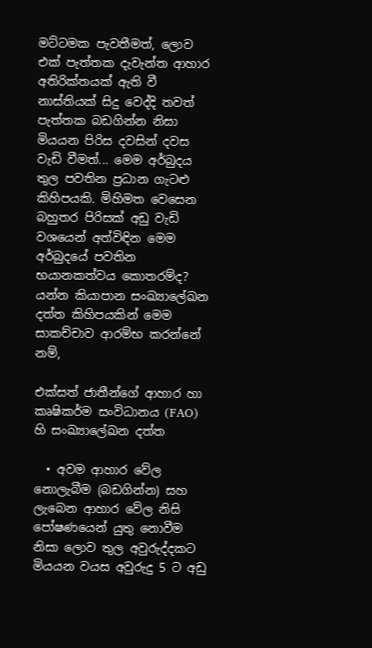මට්ටමක පැවතීමත්, ලොව එක් පැත්තක දැවැන්ත ආහාර අතිරික්තයක් ඇති වී නාස්තියක් සිදු වෙද්දි තවත් පැත්තක බඩගින්න නිසා මියයන පිරිස දවසින් දවස වැඩි වීමත්... මෙම අර්බුදය තුල පවතින ප්‍රධාන ගැටළු කිහිපයකි. මිහිමත වෙසෙන බහුතර පිරිසක් අඩු වැඩි වශයෙන් අත්විඳින මෙම අර්බුදයේ පවතින භයානකත්වය කොතරම්ද? යන්න කියාපාන සංඛ්‍යාලේඛන දත්ත කිහිපයකින් මෙම සාකච්චාව ආරම්භ කරන්නේ නම්,

එක්සත් ජාතීන්ගේ ආහාර හා කෘෂිකර්ම සංවිධානය (FAO) හි සංඛ්‍යාලේඛන දත්ත

  • අවම ආහාර වේල නොලැබීම (බඩගින්න) සහ ලැබෙන ආහාර වේල නිසි පෝෂණයෙන් යුතු නොවීම නිසා ලොව තුල අවුරුද්දකට මියයන වයස අවුරුදු 5 ට අඩු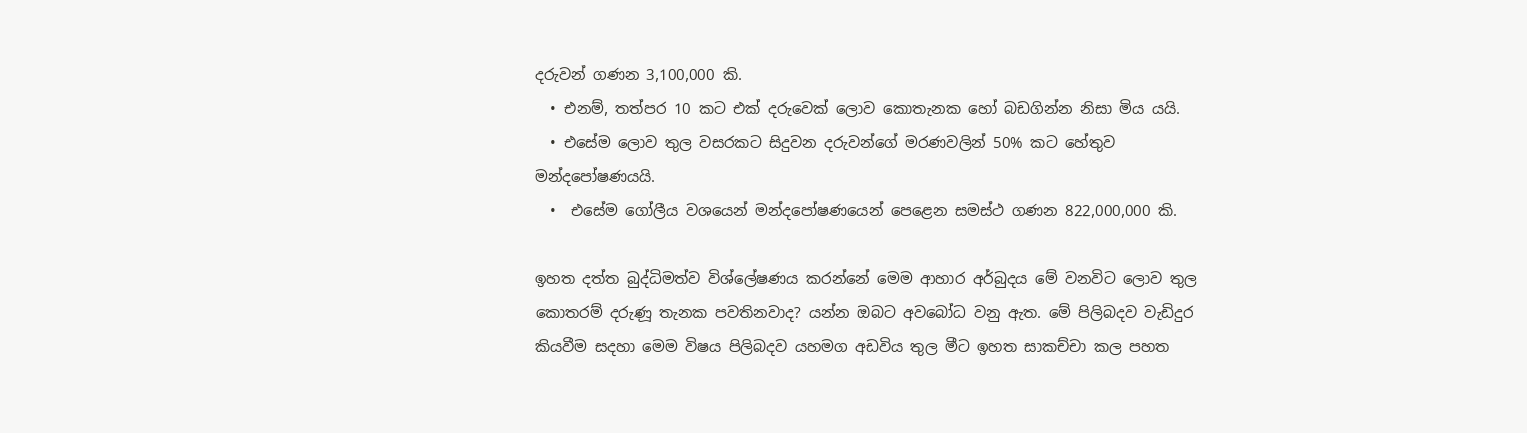දරුවන් ගණන 3,100,000 කි.
  • එනම්, තත්පර 10 කට එක් දරුවෙක් ලොව කොතැනක හෝ බඩගින්න නිසා මිය යයි.
  • එසේම ලොව තුල වසරකට සිදුවන දරුවන්ගේ මරණවලින් 50% කට හේතුව මන්දපෝෂණයයි.
  •  එසේම ගෝලීය වශයෙන් මන්දපෝෂණයෙන් පෙළෙන සමස්ථ ගණන 822,000,000 කි.

ඉහත දත්ත බුද්ධිමත්ව විශ්ලේෂණය කරන්නේ මෙම ආහාර අර්බුදය මේ වනවිට ලොව තුල කොතරම් දරුණූ තැනක පවතිනවාද? යන්න ඔබට අවබෝධ වනු ඇත. මේ පිලිබදව වැඩිදුර කියවීම සදහා මෙම විෂය පිලිබදව යහමග අඩවිය තුල මීට ඉහත සාකච්චා කල පහත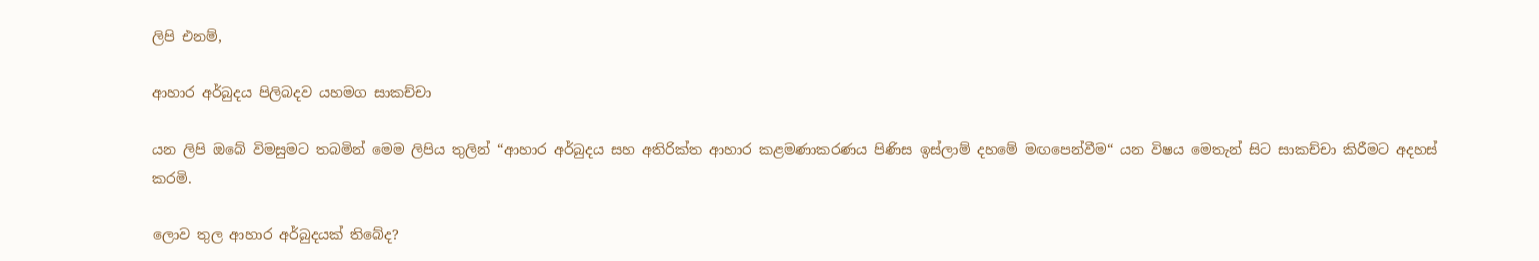ලිපි එනම්,

ආහාර අර්බුදය පිලිබදව යහමග සාකච්චා

යන ලිපි ඔබේ විමසුමට තබමින් මෙම ලිපිය තුලින් “ආහාර අර්බුදය සහ අතිරික්ත ආහාර කළමණාකරණය පිණිස ඉස්ලාම් දහමේ මඟපෙන්වීම“ යන විෂය මෙතැන් සිට සාකච්චා කිරීමට අදහස් කරමි.

ලොව තුල ආහාර අර්බුදයක් තිබේද?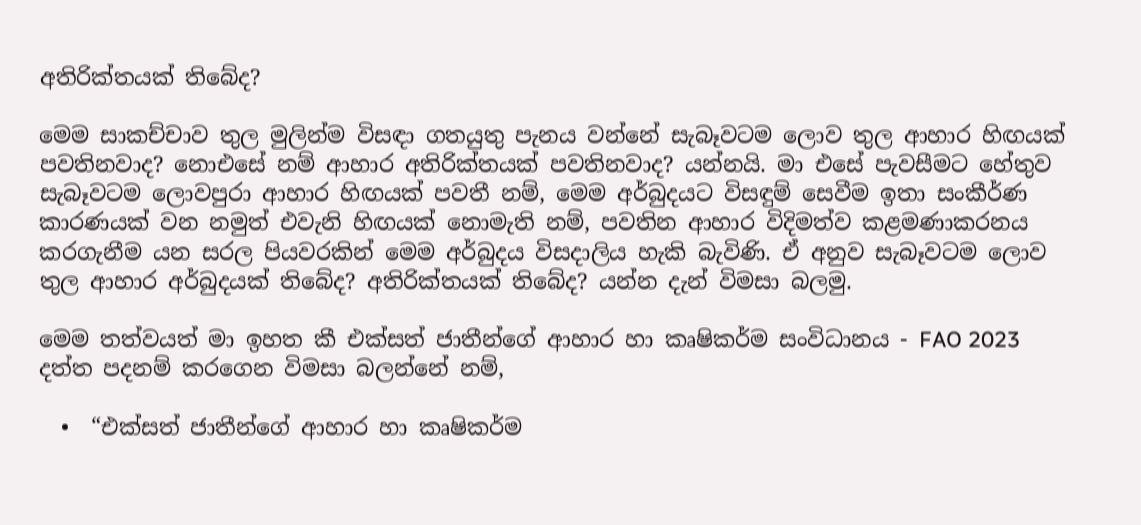අතිරික්තයක් තිබේද?

මෙම සාකච්චාව තුල මුලින්ම විසඳා ගතයුතු පැනය වන්නේ සැබෑවටම ලොව තුල ආහාර හිඟයක් පවතිනවාද? නොඑසේ නම් ආහාර අතිරික්තයක් පවතිනවාද? යන්නයි. මා එසේ පැවසීමට හේතුව සැබෑවටම ලොවපුරා ආහාර හිඟයක් පවතී නම්, මෙම අර්බුදයට විසඳුම් සෙවීම ඉතා සංකීර්ණ කාරණයක් වන නමුත් එවැනි හිඟයක් නොමැති නම්, පවතින ආහාර විදිමත්ව කළමණාකරනය කරගැනීම යන සරල පියවරකින් මෙම අර්බුදය විසදාලිය හැකි බැවිණි. ඒ අනුව සැබෑවටම ලොව තුල ආහාර අර්බුදයක් තිබේද? අතිරික්තයක් තිබේද? යන්න දැන් විමසා බලමු.

මෙම තත්වයත් මා ඉහත කී එක්සත් ජාතීන්ගේ ආහාර හා කෘෂිකර්ම සංවිධානය - FAO 2023 දත්ත පදනම් කරගෙන විමසා බලන්නේ නම්,

  •  “එක්සත් ජාතීන්ගේ ආහාර හා කෘෂිකර්ම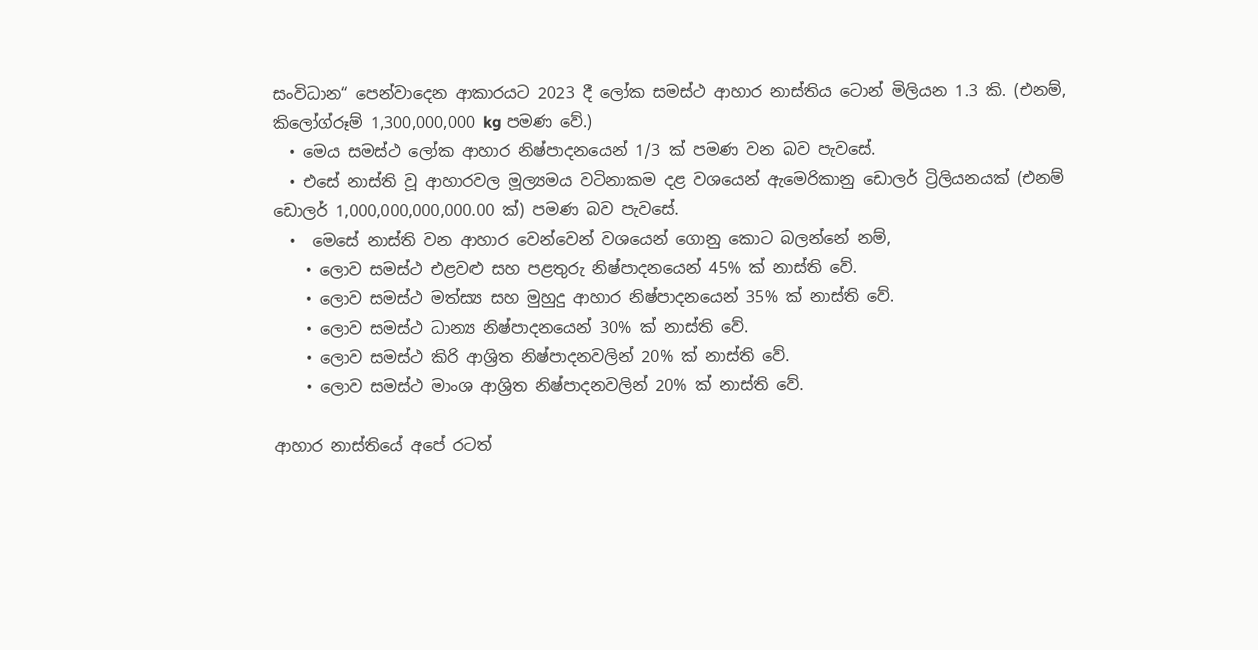සංවිධාන“ පෙන්වාදෙන ආකාරයට 2023 දී ලෝක සමස්ථ ආහාර නාස්තිය ටොන් මිලියන 1.3 කි. (එනම්, කි‍ලෝග්රූම් 1,300,000,000 kg පමණ වේ.)
  • මෙය සමස්ථ ලෝක ආහාර නිෂ්පාදනයෙන් 1/3 ක් පමණ වන බව පැවසේ.
  • එසේ නාස්ති වූ ආහාරවල මූල්‍යමය වටිනාකම දළ වශයෙන් ඇමෙරිකානු ඩොලර් ට්‍රිලියනයක් (එනම් ඩොලර් 1,000,000,000,000.00 ක්) පමණ බව පැවසේ.
  •  මෙසේ නාස්ති වන ආහාර වෙන්වෙන් වශයෙන් ගොනු කොට බලන්නේ නම්,
    • ලොව සමස්ථ එළවළු සහ පළතුරු නිෂ්පාදනයෙන් 45% ක් නාස්ති වේ.
    • ලොව සමස්ථ මත්ස්‍ය සහ මුහුදු ආහාර නිෂ්පාදනයෙන් 35% ක් නාස්ති වේ.
    • ලොව සමස්ථ ධාන්‍ය නිෂ්පාදනයෙන් 30% ක් නාස්ති වේ.
    • ලොව සමස්ථ කිරි ආශ්‍රිත නිෂ්පාදනවලින් 20% ක් නාස්ති වේ.
    • ලොව සමස්ථ මාංශ ආශ්‍රිත නිෂ්පාදනවලින් 20% ක් නාස්ති වේ.

ආහාර නාස්තියේ අපේ රටත්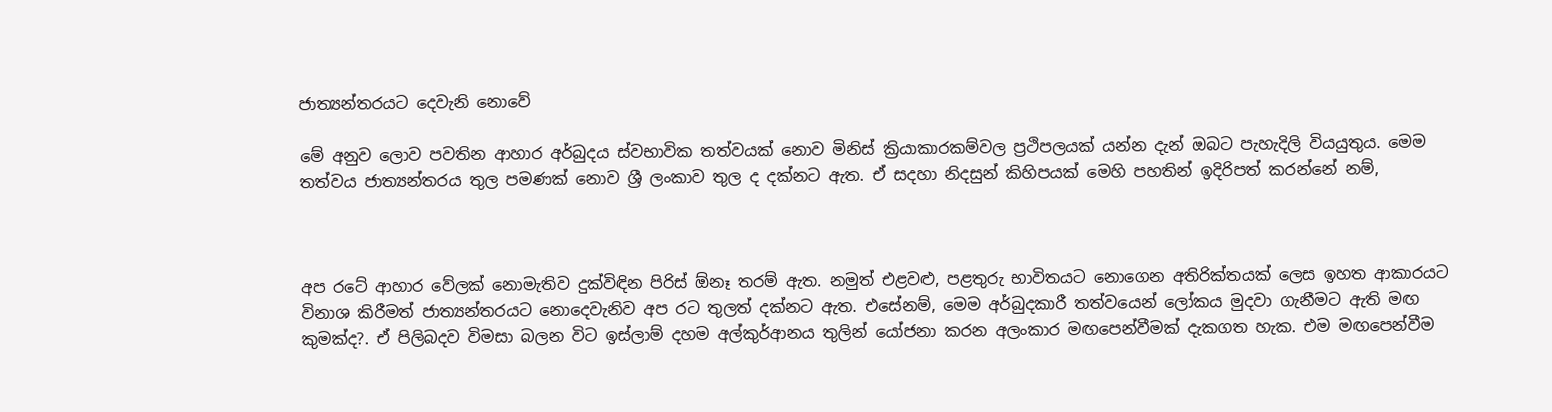ජාත්‍යන්තරයට දෙවැනි නොවේ

මේ අනුව ලොව පවතින ආහාර අර්බුදය ස්වභාවික තත්වයක් නොව මිනිස් ක්‍රියාකාරකම්වල ප්‍රථිපලයක් යන්න දැන් ඔබට පැහැදිලි වියයුතුය. මෙම තත්වය ජාත්‍යන්තරය තුල පමණක් නොව ශ්‍රී ලංකාව තුල ද දක්නට ඇත. ඒ සදහා නිදසුන් කිහිපයක් මෙහි පහතින් ඉදිරිපත් කරන්නේ නම්,



අප රටේ ආහාර වේලක් නොමැතිව දුක්විඳින පිරිස් ඕනෑ තරම් ඇත. නමුත් එළවළු, පළතුරු භාවිතයට නොගෙන අතිරික්තයක් ලෙස ඉහත ආකාරයට විනාශ කිරීමත් ජාත්‍යන්තරයට නොදෙවැනිව අප රට තුලත් දක්නට ඇත. එසේනම්, මෙම අර්බුදකාරී තත්වයෙන් ලෝකය මුදවා ගැනීමට ඇති මඟ කුමක්ද?. ඒ පිලිබදව විමසා බලන විට ඉස්ලාම් දහම අල්කුර්ආනය තුලින් යෝජනා කරන අලංකාර මඟපෙන්වීමක් දැකගත හැක. එම මඟපෙන්වීම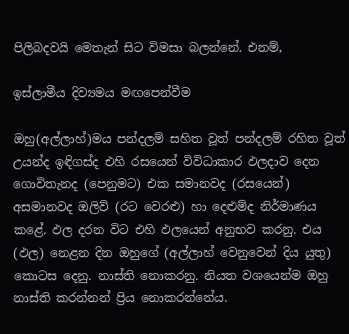පිලිබදවයි මෙතැන් සිට විමසා බලන්නේ. එනම්,

ඉස්ලාමීය දිව්‍යමය මඟපෙන්වීම

ඔහු(අල්ලාහ්)මය පන්දලම් සහිත වූත් පන්දලම් රහිත වූත් උයන්ද ඉඳිගස්ද එහි රසයෙන් විවිධාකාර ඵලදාව දෙන ගොවිතැනද (පෙනුමට) එක සමානවද (රසයෙන්) අසමානවද ඔලිව් (රට වෙරළු) හා දෙළුම්ද නිර්මාණය කළේ. ඵල දරන විට එහි ඵලයෙන් අනුභව කරනු. එය (ඵල) නෙළන දින ඔහුගේ (අල්ලාහ් වෙනුවෙන් දිය යුතු) කොටස දෙනු. නාස්ති නොකරනු. නියත වශයෙන්ම ඔහු නාස්ති කරන්නන් ප්‍රිය නොකරන්නේය.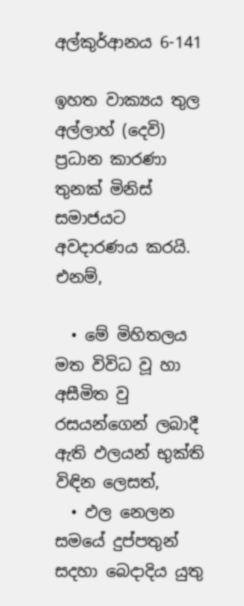අල්කුර්ආනය 6-141

ඉහත වාක්‍යය තුල අල්ලාහ් (දෙවි) ප්‍රධාන කාරණා තුනක් මිනිස් සමාජයට අවදාරණය කරයි. එනම්,

  • මේ මිහිතලය මත විවිධ වූ හා අසීමිත වු රසයන්ගෙන් ලබාදී ඇති ඵලයන් භුක්ති විඳින ලෙසත්,
  • ඵල නෙලන සමයේ දුප්පතුන් සදහා බෙදාදිය යුතු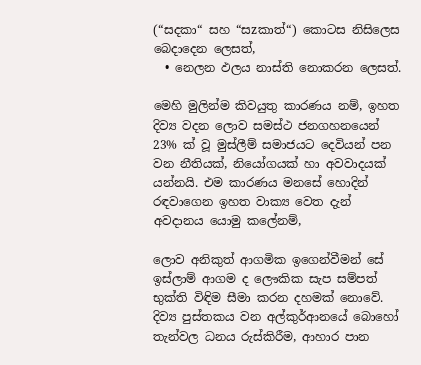(“සදකා“ සහ “සzකාත්“) කොටස නිසිලෙස බෙදාදෙන ලෙසත්,
  • නෙලන ඵලය නාස්ති නොකරන ලෙසත්.

මෙහි මුලින්ම කිවයුතු කාරණය නම්, ඉහත දිව්‍ය වදන ලොව සමස්ථ ජනගහනයෙන් 23% ක් වූ මුස්ලීම් සමාජයට දෙවියන් පන වන නීතියක්, නියෝගයක් හා අවවාදයක් යන්නයි. එම කාරණය මනසේ හොදින් රඳවාගෙන ඉහත වාක්‍ය වෙත දැන් අවදානය යොමු කලේනම්,

ලොව අනිකුත් ආගමික ඉගෙන්වීමන් සේ ඉස්ලාම් ආගම ද ලෞකික සැප සම්පත් භුක්ති විඳිම සීමා කරන දහමක් නොවේ. දිව්‍ය පුස්තකය වන අල්කුර්ආනයේ බොහෝ තැන්වල ධනය රුස්කිරීම, ආහාර පාන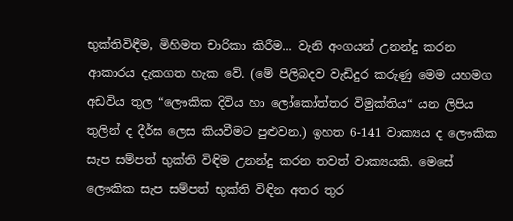භුක්තිවිඳීම, මිහිමත චාරිකා කිරීම... වැනි අංගයන් උනන්දු කරන ආකාරය දැකගත හැක වේ. (මේ පිලිබදව වැඩිදුර කරුණු මෙම යහමග අඩවිය තුල “ලෞකික දිවිය හා ලෝකෝත්තර විමුක්තිය“ යන ලිපිය තුලින් ද දීර්ඝ ලෙස කියවීමට පුළුවන.) ඉහත 6-141 වාක්‍යය ද ලෞකික සැප සම්පත් භුක්ති විඳිම උනන්දු කරන තවත් වාක්‍යයකි. මෙසේ ලෞකික සැප සම්පත් භුක්ති විඳින අතර තුර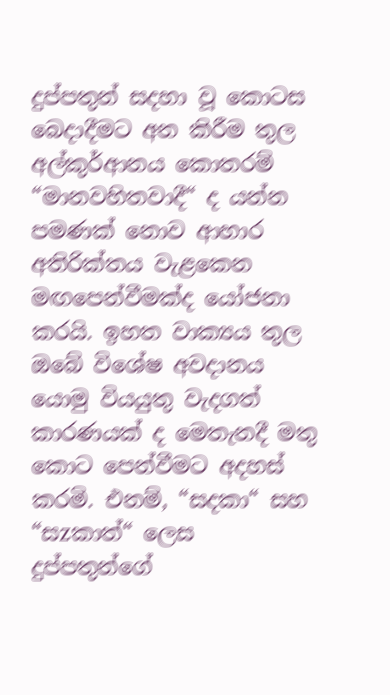දුප්පතුන් සදහා වූ කොටස බෙදාදීමට අන කිරීම තුල අල්කුර්ආනය කොතරම් “මානවහිතවාදී“ ද යන්න පමණක් නොව ආහාර අතිරික්තය වැළකෙන මඟපෙන්වීමක්ද යෝජනා කරයි. ඉහත වාක්‍යය තුල ඔබේ විශේෂ අවදානය යොමු වියයුතු වැදගත් කාරණයක් ද මෙතැනදී මතු කොට පෙන්වීමට අදහස් කරමි. එනම්, “සදකා“ සහ “සzකාත්“ ලෙස දුප්පතුන්ගේ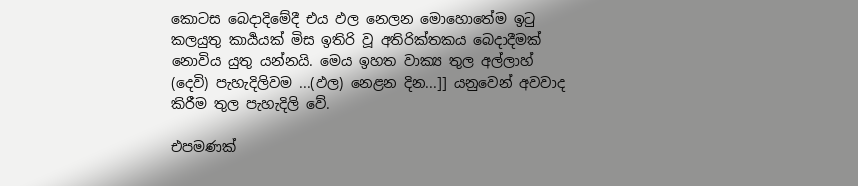කොටස බෙදාදිමේදී එය ඵල නෙලන මොහොතේම ඉටු කලයුතු කාර්‍යයක් මිස ඉතිරි වූ අතිරික්තකය බෙදාදීමක් නොවිය යුතු යන්නයි. මෙය ඉහත වාක්‍ය තුල අල්ලාහ් (දෙවි) පැහැදිලිවම ...(ඵල) නෙළන දින...]] යනුවෙන් අවවාද කිරීම තුල පැහැදිලි වේ.

එපමණක්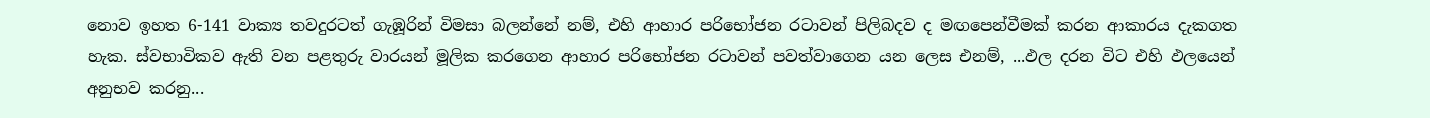නොව ඉහත 6-141 වාක්‍ය තවදුරටත් ගැඹූරින් විමසා බලන්නේ නම්, එහි ආහාර පරිභෝජන රටාවන් පිලිබදව ද මඟපෙන්වීමක් කරන ආකාරය දැකගත හැක. ස්වභාවිකව ඇති වන පළතුරු වාරයන් මූලික කරගෙන ආහාර පරිභෝජන රටාවන් පවත්වාගෙන යන ලෙස එනම්, ...ඵල දරන විට එහි ඵලයෙන් අනුභව කරනු...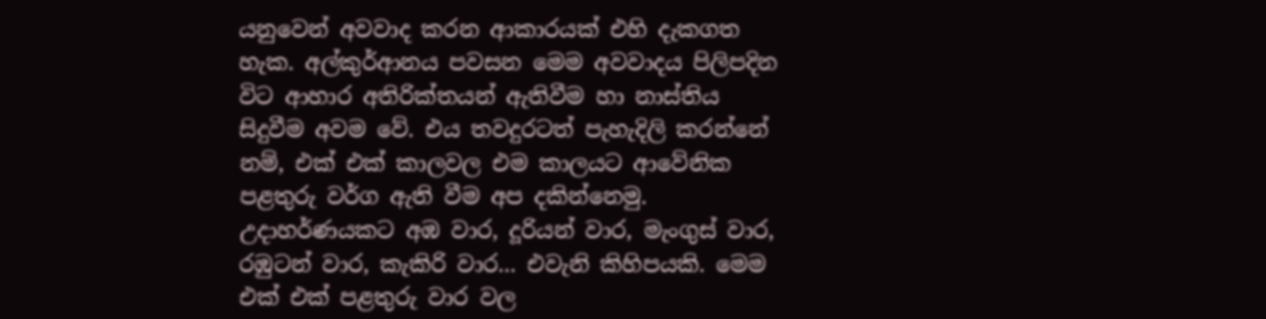යනුවෙන් අවවාද කරන ආකාරයක් එහි දැකගත හැක. අල්කුර්ආනය පවසන මෙම අවවාදය පිලිපදින විට ආහාර අතිරික්තයන් ඇතිවීම හා නාස්තිය සිදුවීම අවම වේ. එය තවදුරටත් පැහැදිලි කරන්නේ නම්, එක් එක් කාලවල එම කාලයට ආවේනික පළතුරු වර්ග ඇති වීම අප දකින්නෙමු. උදාහර්ණයකට අඹ වාර, දූරියන් වාර, මැංගුස් වාර, රඹුටන් වාර, කැකිරි වාර... එවැනි කිහිපයකි. මෙම එක් එක් පළතුරු වාර වල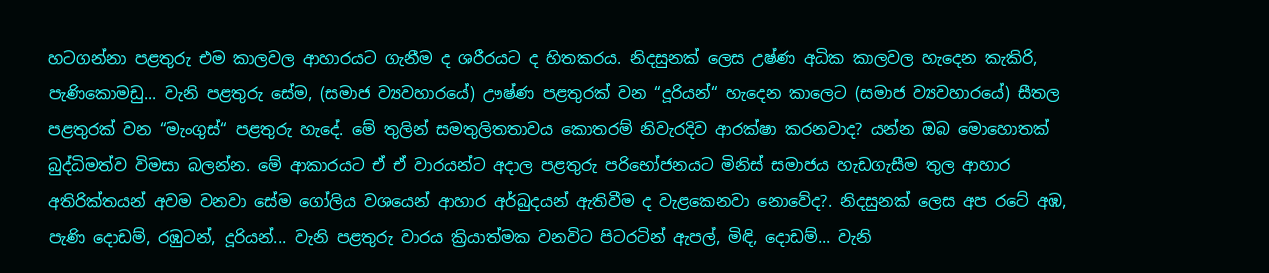හටගන්නා පළතුරු එම කාලවල ආහාරයට ගැනීම ද ශරීරයට ද හිතකරය. නිදසුනක් ලෙස උෂ්ණ අධික කාලවල හැදෙන කැකිරි, පැණිකොමඩු... වැනි පළතුරු සේම, (සමාජ ව්‍යවහාරයේ) ඌෂ්ණ පළතුරක් වන “දූරියන්“ හැදෙන කාලෙට (සමාජ ව්‍යවහාරයේ) සීතල පළතුරක් වන “මැංගුස්“ පළතුරු හැදේ. මේ තුලින් සමතුලිතතාවය කොතරම් නිවැරදිව ආරක්ෂා කරනවාද? යන්න ඔබ මොහොතක් බුද්ධිමත්ව විමසා බලන්න. මේ ආකාරයට ඒ ඒ වාරයන්ට අදාල පළතුරු පරිභෝජනයට මිනිස් සමාජය හැඩගැසීම තුල ආහාර අතිරික්තයන් අවම වනවා සේම ගෝලිය වශයෙන් ආහාර අර්බුදයන් ඇතිවීම ද වැළකෙනවා නොවේද?. නිදසුනක් ලෙස අප රටේ අඹ, පැණි දොඩම්, රඹුටන්, දූරියන්... වැනි පළතුරු වාරය ක්‍රියාත්මක වනවිට පිටරටින් ඇපල්, මිඳි, දොඩම්... වැනි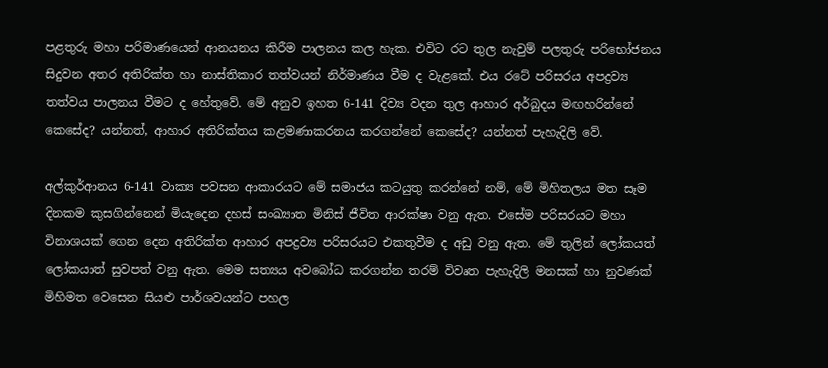පළතුරු මහා පරිමාණයෙන් ආනයනය කිරීම පාලනය කල හැක. එවිට රට තුල නැවුම් පලතුරු පරිභෝජනය සිදුවන අතර අතිරික්ත හා නාස්තිකාර තත්වයන් නිර්මාණය වීම ද වැළකේ. එය රටේ පරිසරය අපද්‍රව්‍ය තත්වය පාලනය වීමට ද හේතුවේ. මේ අනුව ඉහත 6-141 දිව්‍ය වදන තුල ආහාර අර්බුදය මඟහරින්නේ කෙසේද? යන්නත්, ආහාර අතිරික්තය කළමණාකරනය කරගන්නේ කෙසේද? යන්නත් පැහැදිලි වේ.

අල්කුර්ආනය 6-141 වාක්‍ය පවසන ආකාරයට මේ සමාජය කටයුතු කරන්නේ නම්, මේ මිහිතලය මත සෑම දිනකම කුසගින්නෙන් මියැදෙන දහස් සංඛ්‍යාත මිනිස් ජීවිත ආරක්ෂා වනු ඇත. එසේම පරිසරයට මහා විනාශයක් ගෙන දෙන අතිරික්ත ආහාර අපද්‍රව්‍ය පරිසරයට එකතුවීම ද අඩු වනු ඇත. මේ තුලින් ලෝකයත් ලෝකයාත් සුවපත් වනු ඇත. මෙම සත්‍යය අවබෝධ කරගන්න තරම් විවෘත පැහැදිලි මනසක් හා නුවණක් මිහිමත වෙසෙන සියළු පාර්ශවයන්ට පහල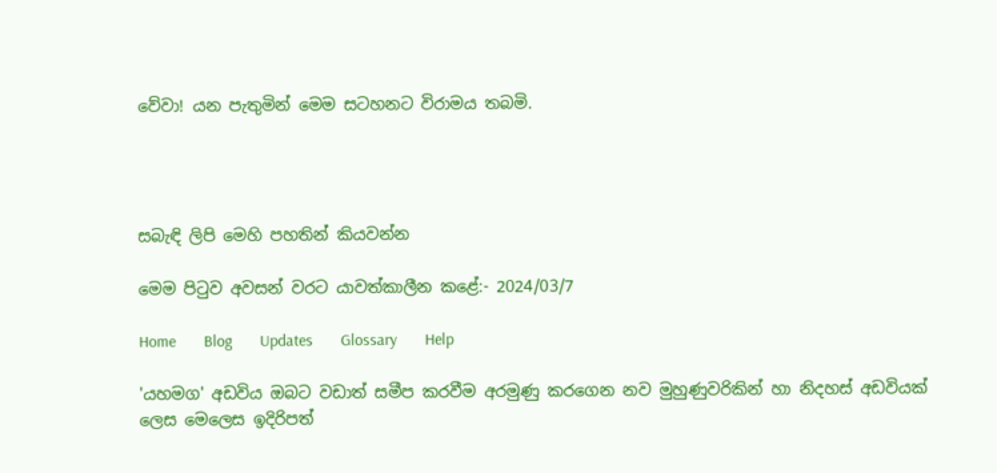වේවා! යන පැතුමින් මෙම සටහනට විරාමය තබමි.




සබැඳි ලිපි මෙහි පහතින් කියවන්න

මෙම පිටුව අවසන් වරට යාවත්කාලීන කළේ:- 2024/03/7

Home       Blog       Updates       Glossary       Help

'යහමග' අඩවිය ඔබට වඩාත් සමීප කරවීම අරමුණු කරගෙන නව මුහුණුවරිකින් හා නිදහස් අඩවියක් ලෙස මෙලෙස ඉදිරිපත්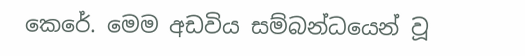කෙරේ. මෙම අඩවිය සම්බන්ධයෙන් වූ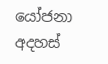යෝජනා අදහස්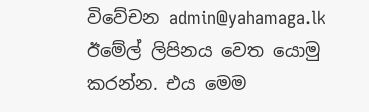විවේචන admin@yahamaga.lk ඊමේල් ලිපිනය වෙත යොමු කරන්න. එය මෙම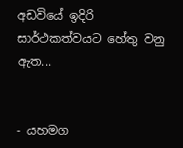අඩවියේ ඉදිරි සාර්ථකත්වයට හේතු වනු ඇත...


- යහමග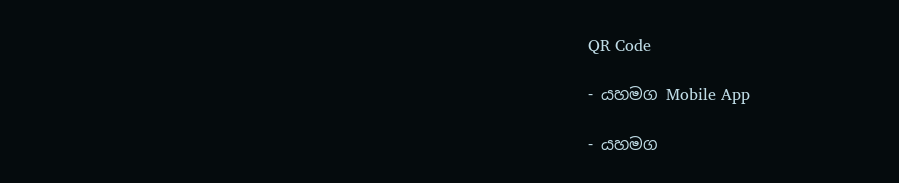QR Code

- යහමග Mobile App

- යහමග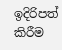ඉදිරිපත් කිරීම